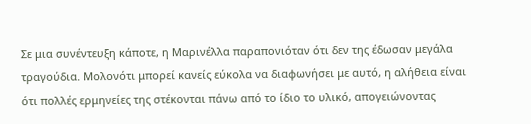Σε μια συνέντευξη κάποτε, η Μαρινέλλα παραπονιόταν ότι δεν της έδωσαν μεγάλα τραγούδια. Μολονότι μπορεί κανείς εύκολα να διαφωνήσει με αυτό, η αλήθεια είναι ότι πολλές ερμηνείες της στέκονται πάνω από το ίδιο το υλικό, απογειώνοντας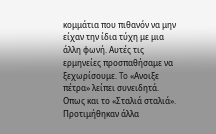κομμάτια που πιθανόν να μην είχαν την ίδια τύχη με μια άλλη φωνή. Αυτές τις ερμηνείες προσπαθήσαμε να ξεχωρίσουμε. To «Ανοιξε πέτρα» λείπει συνειδητά. Οπως και το «Σταλιά σταλιά». Προτιμήθηκαν άλλα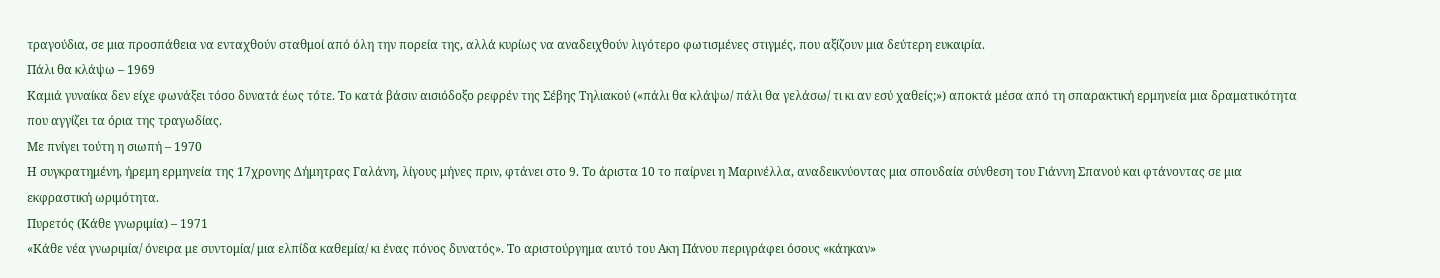τραγούδια, σε μια προσπάθεια να ενταχθούν σταθμοί από όλη την πορεία της, αλλά κυρίως να αναδειχθούν λιγότερο φωτισμένες στιγμές, που αξίζουν μια δεύτερη ευκαιρία.
Πάλι θα κλάψω – 1969
Καμιά γυναίκα δεν είχε φωνάξει τόσο δυνατά έως τότε. Το κατά βάσιν αισιόδοξο ρεφρέν της Σέβης Τηλιακού («πάλι θα κλάψω/ πάλι θα γελάσω/ τι κι αν εσύ χαθείς;») αποκτά μέσα από τη σπαρακτική ερμηνεία μια δραματικότητα που αγγίζει τα όρια της τραγωδίας.
Με πνίγει τούτη η σιωπή – 1970
Η συγκρατημένη, ήρεμη ερμηνεία της 17χρονης Δήμητρας Γαλάνη, λίγους μήνες πριν, φτάνει στο 9. Το άριστα 10 το παίρνει η Μαρινέλλα, αναδεικνύοντας μια σπουδαία σύνθεση του Γιάννη Σπανού και φτάνοντας σε μια εκφραστική ωριμότητα.
Πυρετός (Κάθε γνωριμία) – 1971
«Κάθε νέα γνωριμία/ όνειρα με συντομία/ μια ελπίδα καθεμία/ κι ένας πόνος δυνατός». Το αριστούργημα αυτό του Ακη Πάνου περιγράφει όσους «κάηκαν»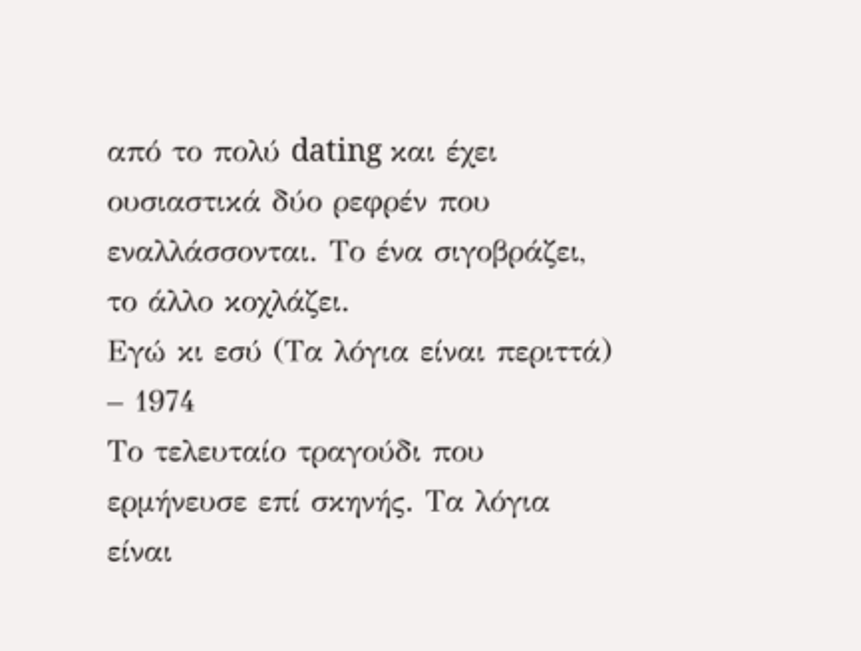από το πολύ dating και έχει ουσιαστικά δύο ρεφρέν που εναλλάσσονται. Το ένα σιγοβράζει, το άλλο κοχλάζει.
Εγώ κι εσύ (Τα λόγια είναι περιττά) – 1974
Το τελευταίο τραγούδι που ερμήνευσε επί σκηνής. Τα λόγια είναι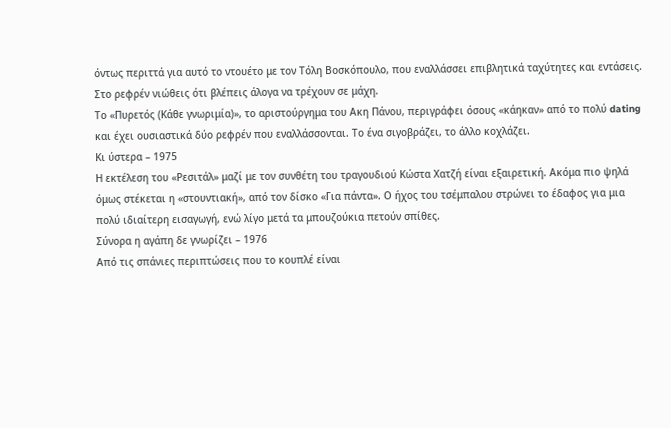όντως περιττά για αυτό το ντουέτο με τον Τόλη Βοσκόπουλο, που εναλλάσσει επιβλητικά ταχύτητες και εντάσεις. Στο ρεφρέν νιώθεις ότι βλέπεις άλογα να τρέχουν σε μάχη.
Το «Πυρετός (Κάθε γνωριμία)», το αριστούργημα του Ακη Πάνου, περιγράφει όσους «κάηκαν» από το πολύ dating και έχει ουσιαστικά δύο ρεφρέν που εναλλάσσονται. Το ένα σιγοβράζει, το άλλο κοχλάζει.
Κι ύστερα – 1975
Η εκτέλεση του «Ρεσιτάλ» μαζί με τον συνθέτη του τραγουδιού Κώστα Χατζή είναι εξαιρετική. Ακόμα πιο ψηλά όμως στέκεται η «στουντιακή», από τον δίσκο «Για πάντα». Ο ήχος του τσέμπαλου στρώνει το έδαφος για μια πολύ ιδιαίτερη εισαγωγή, ενώ λίγο μετά τα μπουζούκια πετούν σπίθες.
Σύνορα η αγάπη δε γνωρίζει – 1976
Από τις σπάνιες περιπτώσεις που το κουπλέ είναι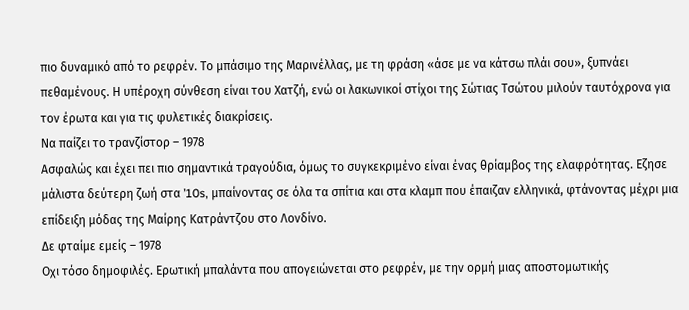πιο δυναμικό από το ρεφρέν. Το μπάσιμο της Μαρινέλλας, με τη φράση «άσε με να κάτσω πλάι σου», ξυπνάει πεθαμένους. Η υπέροχη σύνθεση είναι του Χατζή, ενώ οι λακωνικοί στίχοι της Σώτιας Τσώτου μιλούν ταυτόχρονα για τον έρωτα και για τις φυλετικές διακρίσεις.
Να παίζει το τρανζίστορ – 1978
Ασφαλώς και έχει πει πιο σημαντικά τραγούδια, όμως το συγκεκριμένο είναι ένας θρίαμβος της ελαφρότητας. Εζησε μάλιστα δεύτερη ζωή στα ’10s, μπαίνοντας σε όλα τα σπίτια και στα κλαμπ που έπαιζαν ελληνικά, φτάνοντας μέχρι μια επίδειξη μόδας της Μαίρης Κατράντζου στο Λονδίνο.
Δε φταίμε εμείς – 1978
Οχι τόσο δημοφιλές. Ερωτική μπαλάντα που απογειώνεται στο ρεφρέν, με την ορμή μιας αποστομωτικής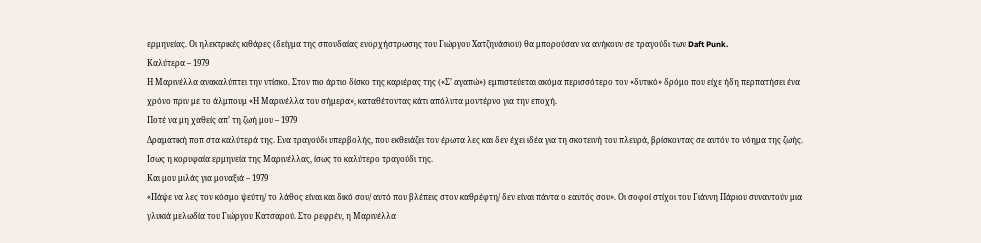ερμηνείας. Οι ηλεκτρικές κιθάρες (δείγμα της σπουδαίας ενορχήστρωσης του Γιώργου Χατζηνάσιου) θα μπορούσαν να ανήκουν σε τραγούδι των Daft Punk.
Καλύτερα – 1979
Η Μαρινέλλα ανακαλύπτει την ντίσκο. Στον πιο άρτιο δίσκο της καριέρας της («Σ’ αγαπώ») εμπιστεύεται ακόμα περισσότερο τον «δυτικό» δρόμο που είχε ήδη περπατήσει ένα χρόνο πριν με το άλμπουμ «Η Μαρινέλλα του σήμερα», καταθέτοντας κάτι απόλυτα μοντέρνο για την εποχή.
Ποτέ να μη χαθείς απ’ τη ζωή μου – 1979
Δραματική ποπ στα καλύτερά της. Ενα τραγούδι υπερβολής, που εκθειάζει τον έρωτα λες και δεν έχει ιδέα για τη σκοτεινή του πλευρά, βρίσκοντας σε αυτόν το νόημα της ζωής. Ισως η κορυφαία ερμηνεία της Μαρινέλλας, ίσως το καλύτερο τραγούδι της.
Και μου μιλάς για μοναξιά – 1979
«Πάψε να λες τον κόσμο ψεύτη/ το λάθος είναι και δικό σου/ αυτό που βλέπεις στον καθρέφτη/ δεν είναι πάντα ο εαυτός σου». Οι σοφοί στίχοι του Γιάννη Πάριου συναντούν μια γλυκιά μελωδία του Γιώργου Κατσαρού. Στο ρεφρέν, η Μαρινέλλα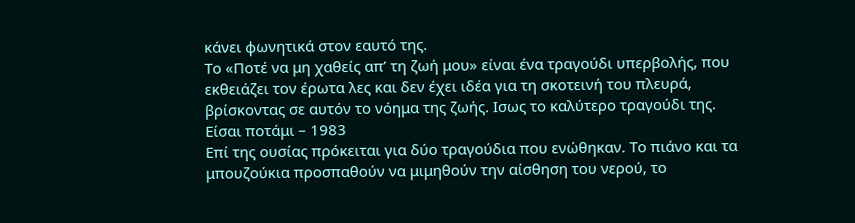κάνει φωνητικά στον εαυτό της.
Το «Ποτέ να μη χαθείς απ’ τη ζωή μου» είναι ένα τραγούδι υπερβολής, που εκθειάζει τον έρωτα λες και δεν έχει ιδέα για τη σκοτεινή του πλευρά, βρίσκοντας σε αυτόν το νόημα της ζωής. Ισως το καλύτερο τραγούδι της.
Είσαι ποτάμι – 1983
Επί της ουσίας πρόκειται για δύο τραγούδια που ενώθηκαν. Το πιάνο και τα μπουζούκια προσπαθούν να μιμηθούν την αίσθηση του νερού, το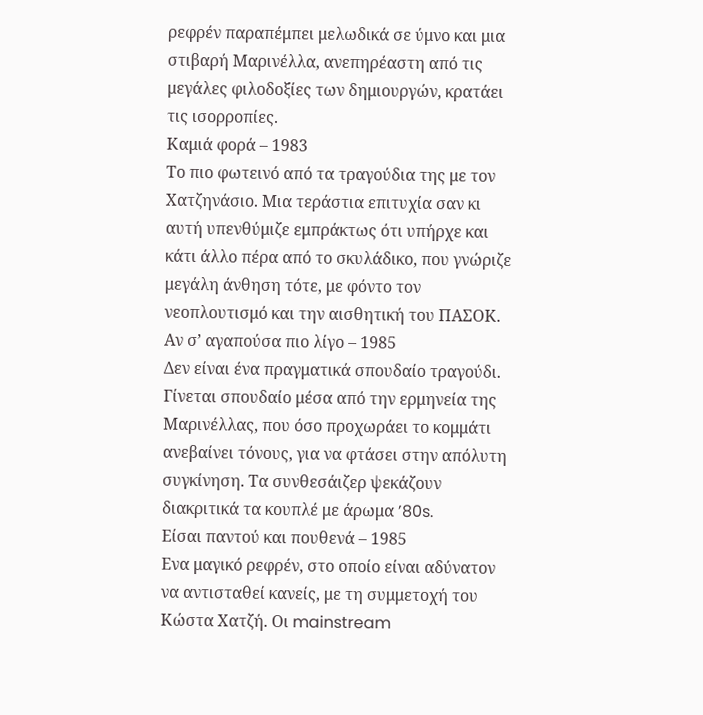ρεφρέν παραπέμπει μελωδικά σε ύμνο και μια στιβαρή Μαρινέλλα, ανεπηρέαστη από τις μεγάλες φιλοδοξίες των δημιουργών, κρατάει τις ισορροπίες.
Καμιά φορά – 1983
Το πιο φωτεινό από τα τραγούδια της με τον Χατζηνάσιο. Μια τεράστια επιτυχία σαν κι αυτή υπενθύμιζε εμπράκτως ότι υπήρχε και κάτι άλλο πέρα από το σκυλάδικο, που γνώριζε μεγάλη άνθηση τότε, με φόντο τον νεοπλουτισμό και την αισθητική του ΠΑΣΟΚ.
Αν σ’ αγαπούσα πιο λίγο – 1985
Δεν είναι ένα πραγματικά σπουδαίο τραγούδι. Γίνεται σπουδαίο μέσα από την ερμηνεία της Μαρινέλλας, που όσο προχωράει το κομμάτι ανεβαίνει τόνους, για να φτάσει στην απόλυτη συγκίνηση. Τα συνθεσάιζερ ψεκάζουν διακριτικά τα κουπλέ με άρωμα ’80s.
Είσαι παντού και πουθενά – 1985
Ενα μαγικό ρεφρέν, στο οποίο είναι αδύνατον να αντισταθεί κανείς, με τη συμμετοχή του Κώστα Χατζή. Οι mainstream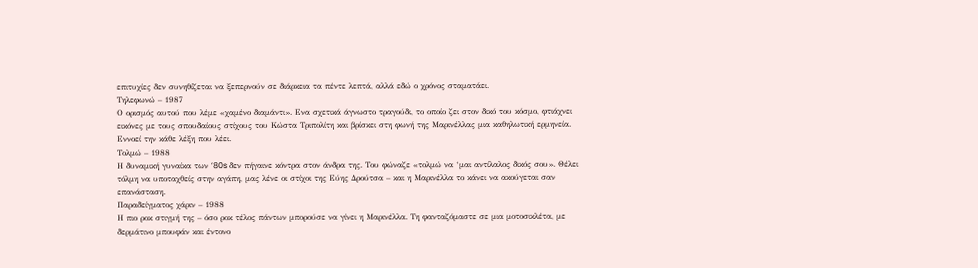επιτυχίες δεν συνηθίζεται να ξεπερνούν σε διάρκεια τα πέντε λεπτά, αλλά εδώ ο χρόνος σταματάει.
Τηλεφωνώ – 1987
Ο ορισμός αυτού που λέμε «χαμένο διαμάντι». Ενα σχετικά άγνωστο τραγούδι, το οποίο ζει στον δικό του κόσμο, φτιάχνει εικόνες με τους σπουδαίους στίχους του Κώστα Τριπολίτη και βρίσκει στη φωνή της Μαρινέλλας μια καθηλωτική ερμηνεία. Εννοεί την κάθε λέξη που λέει.
Τολμώ – 1988
Η δυναμική γυναίκα των ’80s δεν πήγαινε κόντρα στον άνδρα της. Του φώναζε «τολμώ να ‘μαι αντίλαλος δικός σου». Θέλει τόλμη να υποταχθείς στην αγάπη, μας λένε οι στίχοι της Εύης Δρούτσα – και η Μαρινέλλα το κάνει να ακούγεται σαν επανάσταση.
Παραδείγματος χάριν – 1988
Η πιο ροκ στιγμή της – όσο ροκ τέλος πάντων μπορούσε να γίνει η Μαρινέλλα. Τη φανταζόμαστε σε μια μοτοσικλέτα, με δερμάτινο μπουφάν και έντονο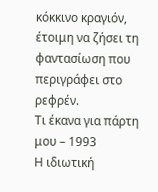κόκκινο κραγιόν, έτοιμη να ζήσει τη φαντασίωση που περιγράφει στο ρεφρέν.
Τι έκανα για πάρτη μου – 1993
Η ιδιωτική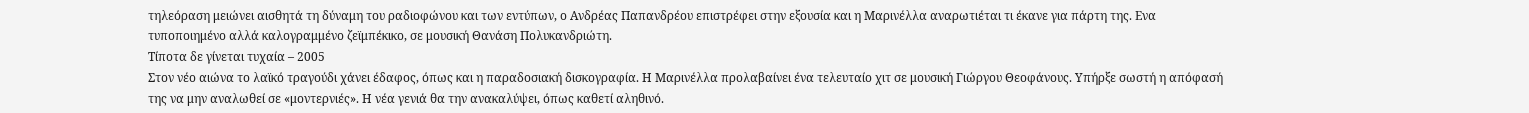τηλεόραση μειώνει αισθητά τη δύναμη του ραδιοφώνου και των εντύπων, ο Ανδρέας Παπανδρέου επιστρέφει στην εξουσία και η Μαρινέλλα αναρωτιέται τι έκανε για πάρτη της. Ενα τυποποιημένο αλλά καλογραμμένο ζεϊμπέκικο, σε μουσική Θανάση Πολυκανδριώτη.
Τίποτα δε γίνεται τυχαία – 2005
Στον νέο αιώνα το λαϊκό τραγούδι χάνει έδαφος, όπως και η παραδοσιακή δισκογραφία. Η Μαρινέλλα προλαβαίνει ένα τελευταίο χιτ σε μουσική Γιώργου Θεοφάνους. Υπήρξε σωστή η απόφασή της να μην αναλωθεί σε «μοντερνιές». Η νέα γενιά θα την ανακαλύψει, όπως καθετί αληθινό.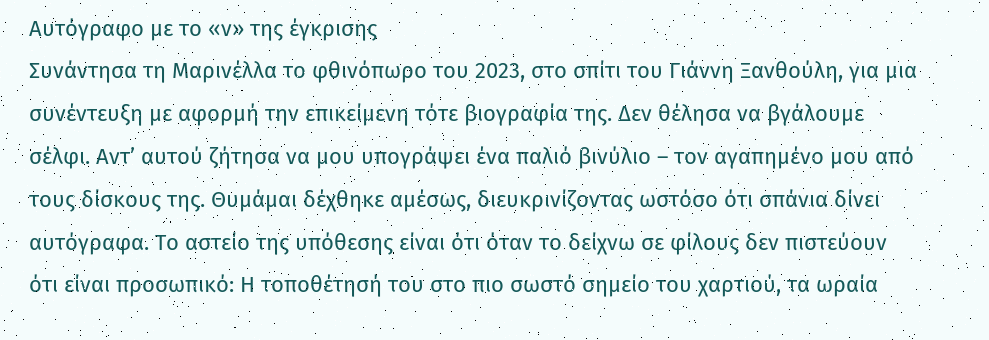Αυτόγραφο με το «ν» της έγκρισης
Συνάντησα τη Μαρινέλλα το φθινόπωρο του 2023, στο σπίτι του Γιάννη Ξανθούλη, για μια συνέντευξη με αφορμή την επικείμενη τότε βιογραφία της. Δεν θέλησα να βγάλουμε σέλφι. Αντ’ αυτού ζήτησα να μου υπογράψει ένα παλιό βινύλιο – τον αγαπημένο μου από τους δίσκους της. Θυμάμαι δέχθηκε αμέσως, διευκρινίζοντας ωστόσο ότι σπάνια δίνει αυτόγραφα. Το αστείο της υπόθεσης είναι ότι όταν το δείχνω σε φίλους δεν πιστεύουν ότι είναι προσωπικό: Η τοποθέτησή του στο πιο σωστό σημείο του χαρτιού, τα ωραία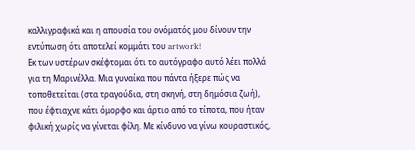καλλιγραφικά και η απουσία του ονόματός μου δίνουν την εντύπωση ότι αποτελεί κομμάτι του artwork!
Εκ των υστέρων σκέφτομαι ότι το αυτόγραφο αυτό λέει πολλά για τη Μαρινέλλα. Μια γυναίκα που πάντα ήξερε πώς να τοποθετείται (στα τραγούδια, στη σκηνή, στη δημόσια ζωή), που έφτιαχνε κάτι όμορφο και άρτιο από το τίποτα, που ήταν φιλική χωρίς να γίνεται φίλη. Με κίνδυνο να γίνω κουραστικός,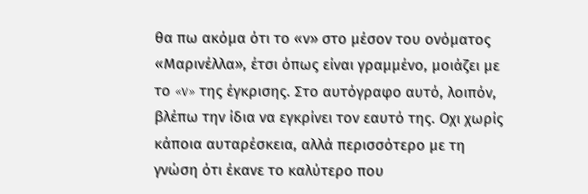θα πω ακόμα ότι το «ν» στο μέσον του ονόματος «Μαρινέλλα», έτσι όπως είναι γραμμένο, μοιάζει με το «v» της έγκρισης. Στο αυτόγραφο αυτό, λοιπόν, βλέπω την ίδια να εγκρίνει τον εαυτό της. Οχι χωρίς κάποια αυταρέσκεια, αλλά περισσότερο με τη γνώση ότι έκανε το καλύτερο που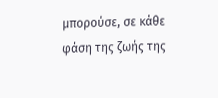μπορούσε, σε κάθε φάση της ζωής της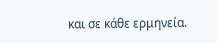και σε κάθε ερμηνεία.